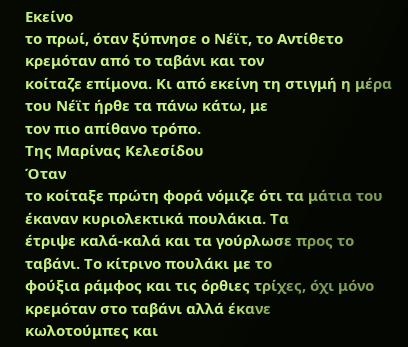Εκείνο
το πρωί, όταν ξύπνησε ο Νέϊτ, το Αντίθετο κρεμόταν από το ταβάνι και τον
κοίταζε επίμονα. Κι από εκείνη τη στιγμή η μέρα του Νέϊτ ήρθε τα πάνω κάτω, με
τον πιο απίθανο τρόπο.
Της Μαρίνας Κελεσίδου
Όταν
το κοίταξε πρώτη φορά νόμιζε ότι τα μάτια του έκαναν κυριολεκτικά πουλάκια. Τα
έτριψε καλά-καλά και τα γούρλωσε προς το ταβάνι. Το κίτρινο πουλάκι με το
φούξια ράμφος και τις όρθιες τρίχες, όχι μόνο κρεμόταν στο ταβάνι αλλά έκανε
κωλοτούμπες και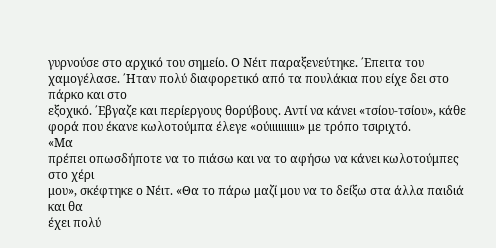γυρνούσε στο αρχικό του σημείο. Ο Νέιτ παραξενεύτηκε. ΄Επειτα του
χαμογέλασε. ΄Ηταν πολύ διαφορετικό από τα πουλάκια που είχε δει στο πάρκο και στο
εξοχικό. ΄Εβγαζε και περίεργους θορύβους. Αντί να κάνει «τσίου-τσίου», κάθε
φορά που έκανε κωλοτούμπα έλεγε «ούιιιιιιιιιι» με τρόπο τσιριχτό.
«Μα
πρέπει οπωσδήποτε να το πιάσω και να το αφήσω να κάνει κωλοτούμπες στο χέρι
μου», σκέφτηκε ο Νέιτ. «Θα το πάρω μαζί μου να το δείξω στα άλλα παιδιά και θα
έχει πολύ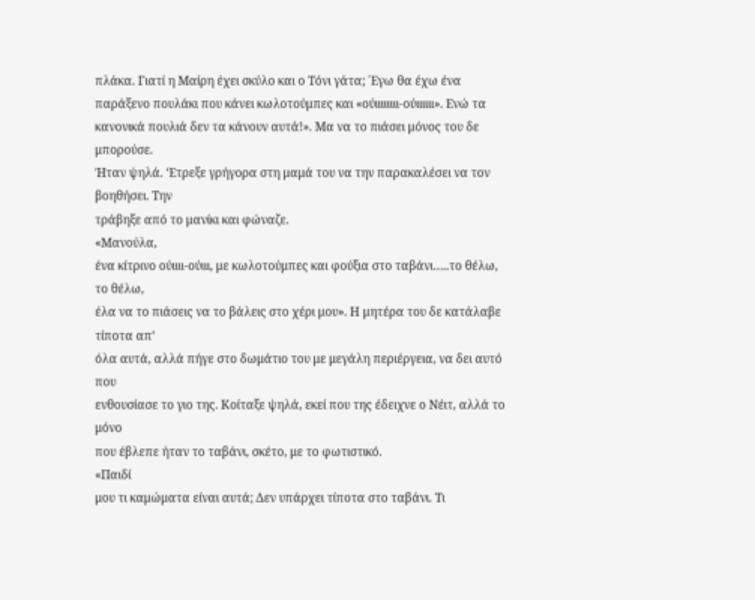πλάκα. Γιατί η Μαίρη έχει σκύλο και ο Τόνι γάτα; ΄Εγω θα έχω ένα
παράξενο πουλάκι που κάνει κωλοτούμπες και «ούιιιιιιιι-ούιιιιιι». Ενώ τα
κανονικά πουλιά δεν τα κάνουν αυτά!». Μα να το πιάσει μόνος του δε μπορούσε.
Ήταν ψηλά. ‘Ετρεξε γρήγορα στη μαμά του να την παρακαλέσει να τον βοηθήσει. Την
τράβηξε από το μανίκι και φώναζε.
«Μανούλα,
ένα κίτρινο ούιιιι-ούιιι, με κωλοτούμπες και φούξια στο ταβάνι…..το θέλω, το θέλω,
έλα να το πιάσεις να το βάλεις στο χέρι μου». Η μητέρα του δε κατάλαβε τίποτα απ’
όλα αυτά, αλλά πήγε στο δωμάτιο του με μεγάλη περιέργεια, να δει αυτό που
ενθουσίασε το γιο της. Κοίταξε ψηλά, εκεί που της έδειχνε ο Νέιτ, αλλά το μόνο
που έβλεπε ήταν το ταβάνι, σκέτο, με το φωτιστικό.
«Παιδί
μου τι καμώματα είναι αυτά; Δεν υπάρχει τίποτα στο ταβάνι. Τι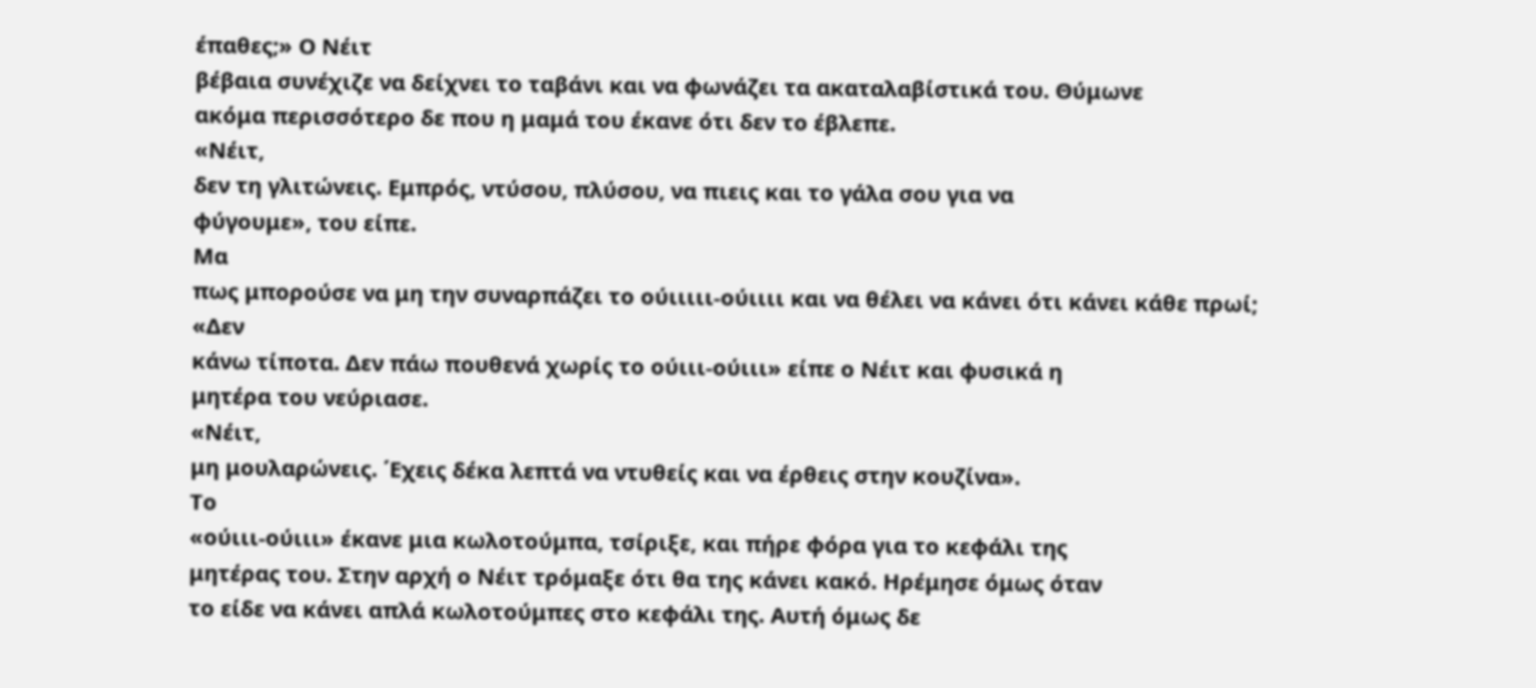έπαθες;» Ο Νέιτ
βέβαια συνέχιζε να δείχνει το ταβάνι και να φωνάζει τα ακαταλαβίστικά του. Θύμωνε
ακόμα περισσότερο δε που η μαμά του έκανε ότι δεν το έβλεπε.
«Νέιτ,
δεν τη γλιτώνεις. Εμπρός, ντύσου, πλύσου, να πιεις και το γάλα σου για να
φύγουμε», του είπε.
Μα
πως μπορούσε να μη την συναρπάζει το ούιιιιι-ούιιιι και να θέλει να κάνει ότι κάνει κάθε πρωί;
«Δεν
κάνω τίποτα. Δεν πάω πουθενά χωρίς το ούιιι-ούιιι» είπε ο Νέιτ και φυσικά η
μητέρα του νεύριασε.
«Νέιτ,
μη μουλαρώνεις. ΄Εχεις δέκα λεπτά να ντυθείς και να έρθεις στην κουζίνα».
Το
«ούιιι-ούιιι» έκανε μια κωλοτούμπα, τσίριξε, και πήρε φόρα για το κεφάλι της
μητέρας του. Στην αρχή ο Νέιτ τρόμαξε ότι θα της κάνει κακό. Ηρέμησε όμως όταν
το είδε να κάνει απλά κωλοτούμπες στο κεφάλι της. Αυτή όμως δε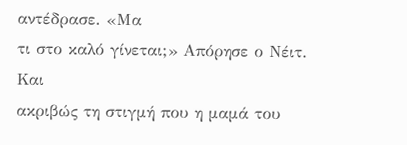αντέδρασε. «Μα
τι στο καλό γίνεται;» Απόρησε ο Νέιτ. Και
ακριβώς τη στιγμή που η μαμά του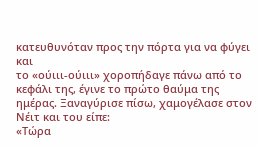κατευθυνόταν προς την πόρτα για να φύγει και
το «ούιιι-ούιιι» χοροπήδαγε πάνω από το κεφάλι της, έγινε το πρώτο θαύμα της
ημέρας. Ξαναγύρισε πίσω, χαμογέλασε στον Νέιτ και του είπε:
«Τώρα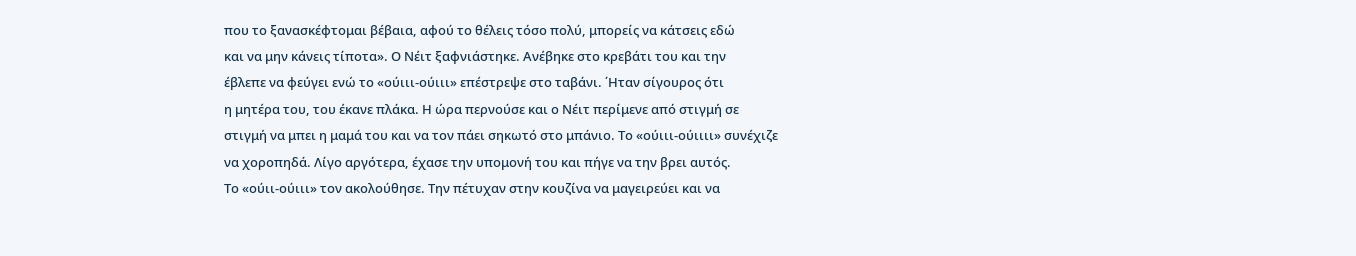που το ξανασκέφτομαι βέβαια, αφού το θέλεις τόσο πολύ, μπορείς να κάτσεις εδώ
και να μην κάνεις τίποτα». Ο Νέιτ ξαφνιάστηκε. Ανέβηκε στο κρεβάτι του και την
έβλεπε να φεύγει ενώ το «ούιιι-ούιιι» επέστρεψε στο ταβάνι. ΄Ηταν σίγουρος ότι
η μητέρα του, του έκανε πλάκα. Η ώρα περνούσε και ο Νέιτ περίμενε από στιγμή σε
στιγμή να μπει η μαμά του και να τον πάει σηκωτό στο μπάνιο. Το «ούιιι-ούιιιι» συνέχιζε
να χοροπηδά. Λίγο αργότερα, έχασε την υπομονή του και πήγε να την βρει αυτός.
Το «ούιι-ούιιι» τον ακολούθησε. Την πέτυχαν στην κουζίνα να μαγειρεύει και να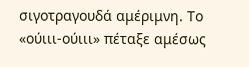σιγοτραγουδά αμέριμνη. Το «ούιιι-ούιιι» πέταξε αμέσως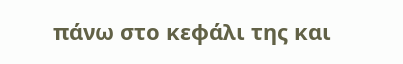πάνω στο κεφάλι της και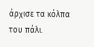άρχισε τα κόλπα του πάλι.